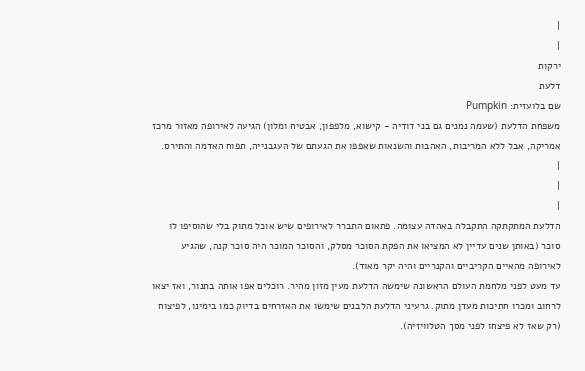|
|
ירקות
דלעת
שם בלועזית: Pumpkin
משפחת הדלעת (שעמה נמנים גם בני דודיה - קישוא, מלפפון, אבטיח ומלון) הגיעה לאירופה מאזור מרכז אמריקה, אבל ללא המריבות, האהבות והשנאות שאפפו את הגעתם של העגבנייה, תפוח האדמה והתירס.
|
|
|
הדלעת המתקתקה התקבלה באהדה עצומה. פתאום התברר לאירופים שיש אוכל מתוק בלי שהוסיפו לו סוכר (באותן שנים עדיין לא המציאו את הפקת הסוכר מסלק, והסוכר המוכר היה סוכר קנה, שהגיע לאירופה מהאיים הקריביים והקנריים והיה יקר מאוד).
עד מעט לפני מלחמת העולם הראשונה שימשה הדלעת מעין מזון מהיר. רוכלים אפו אותה בתנור, ואז יצאו לרחוב ומכרו חתיכות מעדן מתוק. גרעיני הדלעת הלבנים שימשו את האזרחים בדיוק כמו בימינו, לפיצוח (רק שאז לא פיצחו לפני מסך הטלוויזיה).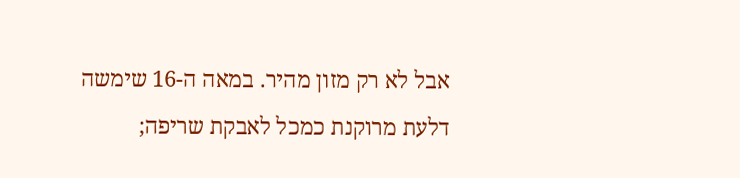אבל לא רק מזון מהיר. במאה ה-16 שימשה דלעת מרוקנת כמכל לאבקת שריפה;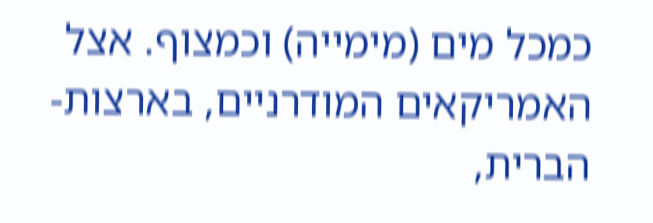כמכל מים (מימייה) וכמצוף. אצל האמריקאים המודרניים, בארצות-הברית,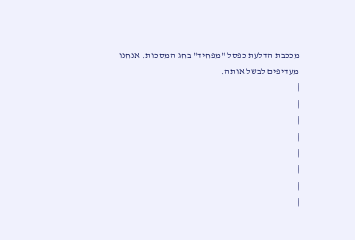מככבת הדלעת כפסל "מפחיד" בחג המסכות. אנחנו מעדיפים לבשל אותה.
|
|
|
|
|
|
|
|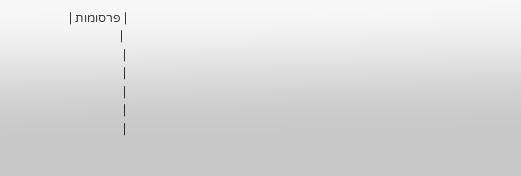| פרסומות |
 |
|
|
|
|
|